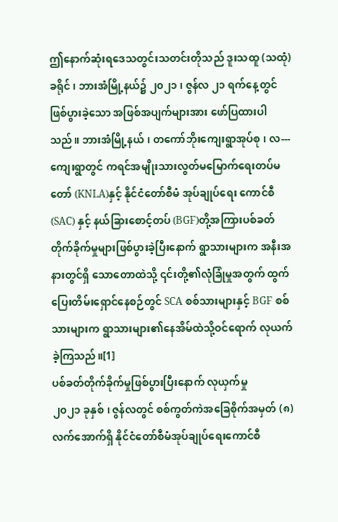ဤနောက်ဆုံးရဒေသတွင်းသတင်းတိုသည် ဒူးသထူ (သထုံ) ခရိုင်၊ ဘားအံမြို့နယ်၌ ၂၀၂၁၊ ဇွန်လ ၂၁ ရက်နေ့တွင် ဖြစ်ပွားခဲ့သော အဖြစ်အပျက်များအား ဖော်ပြထားပါသည်။ ဘားအံမြို့နယ်၊ တကော်ဘိုးကျေးရွာအုပ်စု၊ လ--- ကျေးရွာတွင် ကရင်အမျိုးသားလွတ်မမြောက်ရေးတပ်မတော် (KNLA)နှင့် နိုင်ငံတော်စီမံ အုပ်ချုပ်ရေး ကောင်စီ (SAC) နှင့် နယ်ခြားစောင့်တပ် (BGF)တို့အကြားပစ်ခတ်တိုက်ခိုက်မှုများဖြစ်ပွားခဲ့ပြီးနောက် ရွာသားများက အနီးအနားတွင်ရှိ သောတောထဲသို့ ၎င်းတို့၏လုံခြုံမှုအတွက် ထွက်ပြေးတိမ်းရှောင်နေစဉ်တွင် SCA စစ်သားများနှင့် BGF စစ်သားများက ရွာသားများ၏နေအိမ်ထဲသို့ဝင်ရောက် လုယက်ခဲ့ကြသည်။[1]
ပစ်ခတ်တိုက်ခိုက်မှုဖြစ်ပွားပြီးနောက် လုယှက်မှု
၂၀၂၁ ခုနှစ်၊ ဇွန်လတွင် စစ်ကွတ်ကဲအခြေစိုက်အမှတ် (၈) လက်အောက်ရှိ နိုင်ငံတော်စီမံအုပ်ချုပ်ရေးကောင်စီ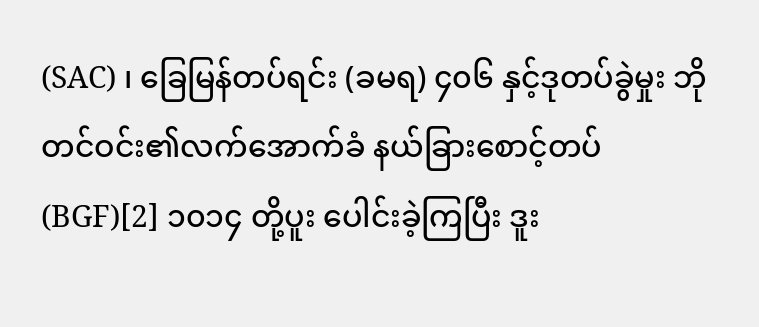(SAC) ၊ ခြေမြန်တပ်ရင်း (ခမရ) ၄၀၆ နှင့်ဒုတပ်ခွဲမှုး ဘိုတင်ဝင်း၏လက်အောက်ခံ နယ်ခြားစောင့်တပ် (BGF)[2] ၁၀၁၄ တို့ပူး ပေါင်းခဲ့ကြပြီး ဒူး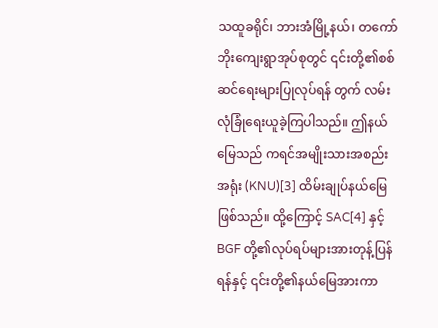သထူခရိုင်၊ ဘားအံမြို့နယ်၊ တကော်ဘိုးကျေးရွာအုပ်စုတွင် ၎င်းတို့၏စစ်ဆင်ရေးများပြုလုပ်ရန် တွက် လမ်းလုံခြုံရေးယူခဲ့ကြပါသည်။ ဤနယ်မြေသည် ကရင်အမျိုးသားအစည်းအရုံး (KNU)[3] ထိမ်းချုပ်နယ်မြေဖြစ်သည်။ ထို့ကြောင့် SAC[4] နှင့် BGF တို့၏လုပ်ရပ်များအားတုန့်ပြန်ရန်နှင့် ၎င်းတို့၏နယ်မြေအားကာ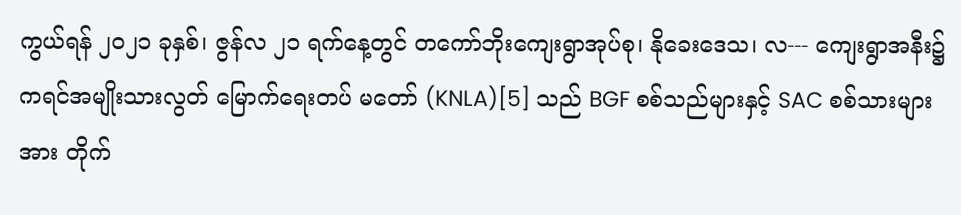ကွယ်ရန် ၂၀၂၁ ခုနှစ်၊ ဇွန်လ ၂၁ ရက်နေ့တွင် တကော်ဘိုးကျေးရွာအုပ်စု၊ နိုခေးဒေသ၊ လ--- ကျေးရွာအနီး၌ ကရင်အမျိုးသားလွတ် မြောက်ရေးတပ် မတော် (KNLA)[5] သည် BGF စစ်သည်များနှင့် SAC စစ်သားများအား တိုက်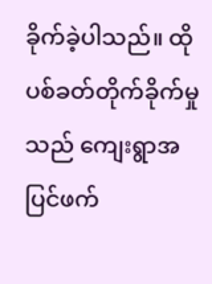ခိုက်ခဲ့ပါသည်။ ထိုပစ်ခတ်တိုက်ခိုက်မှုသည် ကျေးရွာအပြင်ဖက်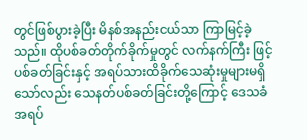တွင်ဖြစ်ပွားခဲ့ပြီး မိနစ်အနည်းငယ်သာ ကြာမြင့်ခဲ့သည်။ ထိုပစ်ခတ်တိုက်ခိုက်မှုတွင် လက်နက်ကြီး ဖြင့်ပစ်ခတ်ခြင်းနှင့် အရပ်သားထိခိုက်သေဆုံးမှုများမရှိသော်လည်း သေနတ်ပစ်ခတ်ခြင်းတို့ကြောင့် ဒေသခံအရပ်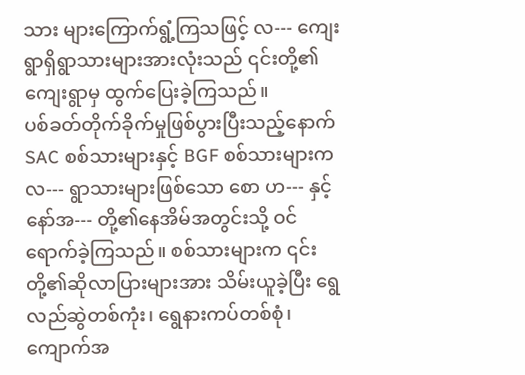သား များကြောက်ရွံ့ကြသဖြင့် လ--- ကျေးရွာရှိရွာသားများအားလုံးသည် ၎င်းတို့၏ကျေးရွာမှ ထွက်ပြေးခဲ့ကြသည်။
ပစ်ခတ်တိုက်ခိုက်မှုဖြစ်ပွားပြီးသည့်နောက် SAC စစ်သားများနှင့် BGF စစ်သားများက လ--- ရွာသားများဖြစ်သော စော ဟ--- နှင့် နော်အ--- တို့၏နေအိမ်အတွင်းသို့ ဝင်ရောက်ခဲ့ကြသည်။ စစ်သားများက ၎င်းတို့၏ဆိုလာပြားများအား သိမ်းယူခဲ့ပြီး ရွေလည်ဆွဲတစ်ကုံး၊ ရွေနားကပ်တစ်စုံ၊ ကျောက်အ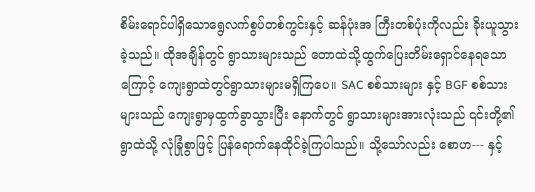စိမ်းရောင်ပါရှိသောရွေလက်စွပ်တစ်ကွင်းနှင့် ဆန်ပုံးအ ကြီးတစ်ပုံးကိုလည်း ခိုးယူသွားခဲ့သည်။ ထိုအချိန်တွင် ရွာသားများသည် တောထဲသို့ထွက်ပြေးတိမ်းရှောင်နေရသော ကြောင့် ကျေးရွာထဲတွင်ရွာသားများမရှိကြပေ။ SAC စစ်သားများ နှင့် BGF စစ်သားများသည် ကျေးရွာမှထွက်ခွာသွားပြီး နောက်တွင် ရွာသားများအားလုံးသည် ၎င်းတို့၏ရွာထဲသို့ လုံခြုံစွာဖြင့် ပြန်ရောက်နေထိုင်ခဲ့ကြပါသည်။ သို့သော်လည်း စောဟ--- နှင့်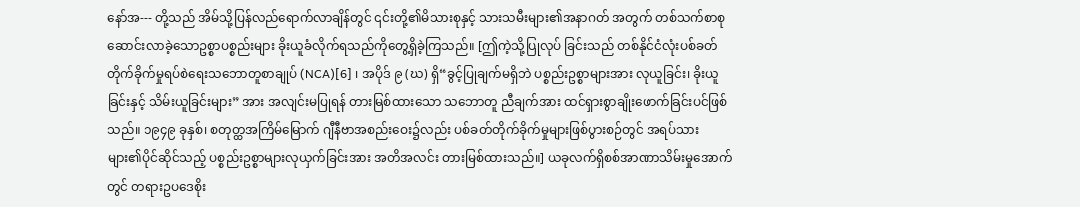နော်အ--- တို့သည် အိမ်သို့ပြန်လည်ရောက်လာချိန်တွင် ၎င်းတို့၏မိသားစုနှင့် သားသမီးများ၏အနာဂတ် အတွက် တစ်သက်စာစုဆောင်းလာခဲ့သောဥစ္စာပစ္စည်းများ ခိုးယူခံလိုက်ရသည်ကိုတွေ့ရှိခဲ့ကြသည်။ [ဤကဲ့သို့ပြုလုပ် ခြင်းသည် တစ်နိုင်ငံလုံးပစ်ခတ်တိုက်ခိုက်မှုရပ်စဲရေးသဘောတူစာချုပ် (NCA)[6] ၊ အပိုဒ် ၉ (ဃ) ရှိ“ခွင့်ပြုချက်မရှိဘဲ ပစ္စည်းဥစ္စာများအား လုယူခြင်း၊ ခိုးယူခြင်းနှင့် သိမ်းယူခြင်းများ” အား အလျင်းမပြုရန် တားမြစ်ထားသော သဘောတူ ညီချက်အား ထင်ရှားစွာချိုးဖောက်ခြင်းပင်ဖြစ်သည်။ ၁၉၄၉ ခုနှစ်၊ စတုတ္ထအကြိမ်မြောက် ဂျီနီဗာအစည်းဝေး၌လည်း ပစ်ခတ်တိုက်ခိုက်မှုများဖြစ်ပွားစဉ်တွင် အရပ်သားများ၏ပိုင်ဆိုင်သည့် ပစ္စည်းဥစ္စာများလုယှက်ခြင်းအား အတိအလင်း တားမြစ်ထားသည်။] ယခုလက်ရှိစစ်အာဏာသိမ်းမှုအောက်တွင် တရားဥပဒေစိုး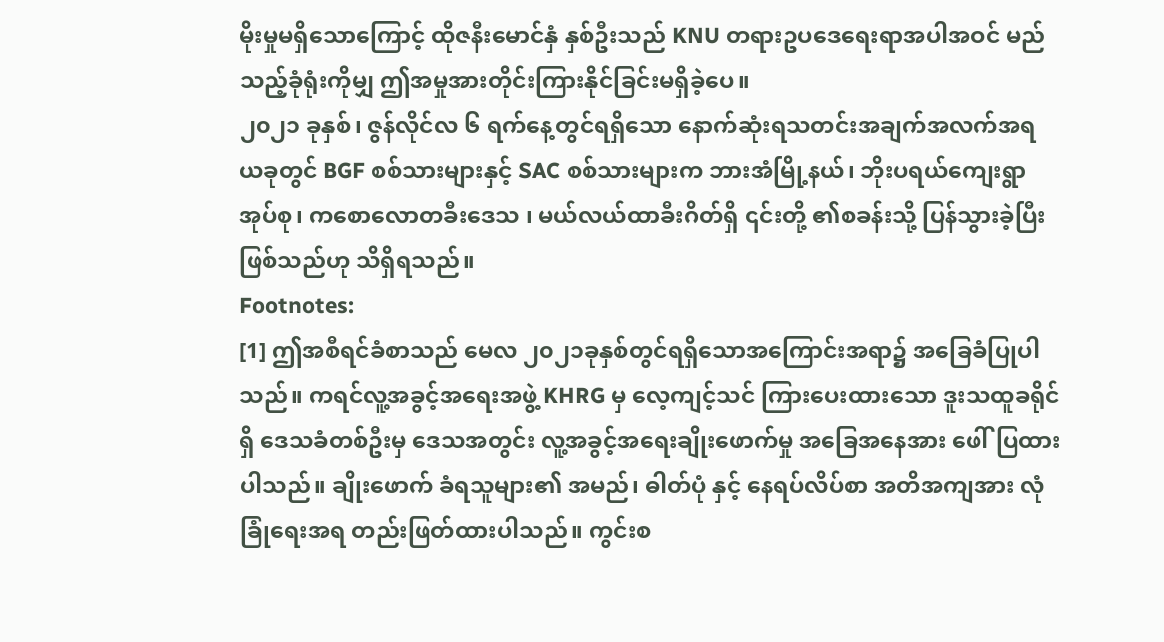မိုးမှုမရှိသောကြောင့် ထိုဇနီးမောင်နှံ နှစ်ဦးသည် KNU တရားဥပဒေရေးရာအပါအဝင် မည်သည့်ခုံရုံးကိုမျှ ဤအမှုအားတိုင်းကြားနိုင်ခြင်းမရှိခဲ့ပေ။
၂၀၂၁ ခုနှစ်၊ ဇွန်လိုင်လ ၆ ရက်နေ့တွင်ရရှိသော နောက်ဆုံးရသတင်းအချက်အလက်အရ ယခုတွင် BGF စစ်သားများနှင့် SAC စစ်သားများက ဘားအံမြို့နယ်၊ ဘိုးပရယ်ကျေးရွာအုပ်စု၊ ကစောလောတခီးဒေသ ၊ မယ်လယ်ထာခီးဂိတ်ရှိ ၎င်းတို့ ၏စခန်းသို့ ပြန်သွားခဲ့ပြီးဖြစ်သည်ဟု သိရှိရသည်။
Footnotes:
[1] ဤအစီရင်ခံစာသည် မေလ ၂၀၂၁ခုနှစ်တွင်ရရှိသောအကြောင်းအရာ၌ အခြေခံပြုပါသည်။ ကရင်လူ့အခွင့်အရေးအဖွဲ့ KHRG မှ လေ့ကျင့်သင် ကြားပေးထားသော ဒူးသထူခရိုင် ရှိ ဒေသခံတစ်ဦးမှ ဒေသအတွင်း လူ့အခွင့်အရေးချိုးဖောက်မှု အခြေအနေအား ဖေါ်ပြထားပါသည်။ ချိုးဖောက် ခံရသူများ၏ အမည်၊ ဓါတ်ပုံ နှင့် နေရပ်လိပ်စာ အတိအကျအား လုံခြုံရေးအရ တည်းဖြတ်ထားပါသည်။ ကွင်းစ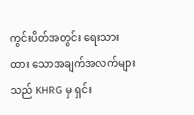ကွင်းပိတ်အတွင်း ရေးသားထား သောအချက်အလက်များသည် KHRG မှ ရှင်း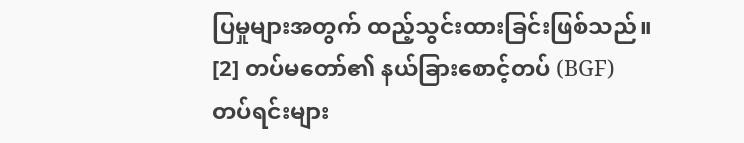ပြမှုများအတွက် ထည့်သွင်းထားခြင်းဖြစ်သည်။
[2] တပ်မတော်၏ နယ်ခြားစောင့်တပ် (BGF) တပ်ရင်းများ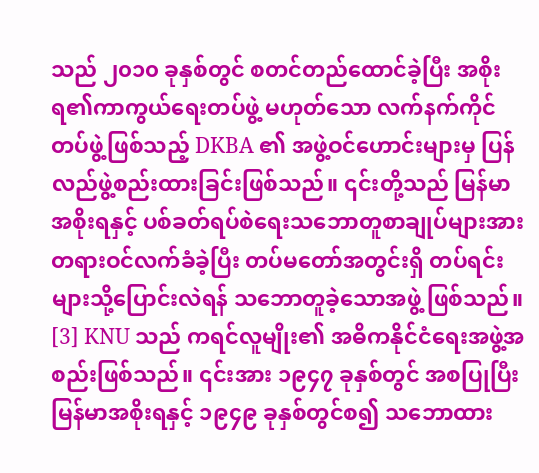သည် ၂၀၁၀ ခုနှစ်တွင် စတင်တည်ထောင်ခဲ့ပြီး အစိုးရ၏ကာကွယ်ရေးတပ်ဖွဲ့ မဟုတ်သော လက်နက်ကိုင်တပ်ဖွဲ့ဖြစ်သည့် DKBA ၏ အဖွဲ့ဝင်ဟောင်းများမှ ပြန်လည်ဖွဲ့စည်းထားခြင်းဖြစ်သည်။ ၎င်းတို့သည် မြန်မာအစိုးရနှင့် ပစ်ခတ်ရပ်စဲရေးသဘောတူစာချုပ်များအားတရားဝင်လက်ခံခဲ့ပြီး တပ်မတော်အတွင်းရှိ တပ်ရင်းများသို့ပြောင်းလဲရန် သဘောတူခဲ့သောအဖွဲ့ ဖြစ်သည်။
[3] KNU သည် ကရင်လူမျိုး၏ အဓိကနိုင်ငံရေးအဖွဲ့အစည်းဖြစ်သည်။ ၎င်းအား ၁၉၄၇ ခုနှစ်တွင် အစပြုပြီး မြန်မာအစိုးရနှင့် ၁၉၄၉ ခုနှစ်တွင်စ၍ သဘောထား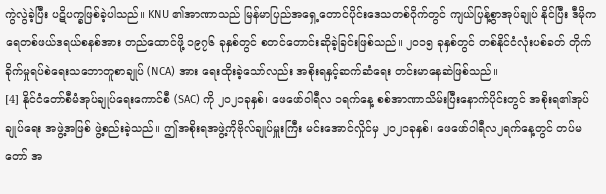ကွဲလွဲခဲ့ပြီး ပဋိပက္ခဖြစ်ခဲ့ပါသည်။ KNU ၏အာဏာသည် မြန်မာပြည်အရှေ့တောင်ပိုင်းဒေသတစ်ဝိုက်တွင် ကျယ်ပြန့်စွာအုပ်ချုပ် နိုင်ပြီး ဒီမိုကရေတစ်ဖယ်ဒရယ်စနစ်အား တည်ထောင်ဖို့ ၁၉၇၆ ခုနှစ်တွင် စတင်တောင်းဆိုခဲ့ခြင်းဖြစ်သည်။ ၂၀၁၅ ခုနှစ်တွင် တစ်နိုင်ငံလုံးပစ်ခတ် တိုက်ခိုက်မှုရပ်စဲရေးသဘောတူစာချုပ် (NCA) အား ရေးထိုးခဲ့သော်လည်း အစိုးရနှင့်ဆက်ဆံရေး တင်းမာနေဆဲဖြစ်သည်။
[4] နိုင်ငံတော်စီမံအုပ်ချုပ်ရေးကောင်စီ (SAC) ကို ၂၀၂၁ခုနှစ်၊ ဖေဖော်ဝါရီလ ၁ရက်နေ့ စစ်အာဏာသိမ်းပြီးနောက်ပိုင်းတွင် အစိုးရ၏အုပ်ချုပ်ရေး အဖွဲ့အဖြစ် ဖွဲ့စည်းခဲ့သည်။ ဤအစိုးရအဖွဲ့ကိုဗိုလ်ချုပ်မှူးကြီး မင်းအောင်လှိုင်မှ ၂၀၂၁ခုနှစ်၊ ဖေဖော်ဝါရီလ၂ရက်နေ့တွင် တပ်မတော် အ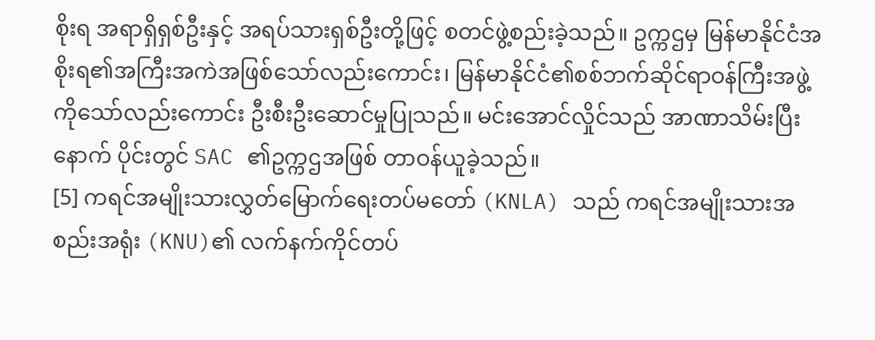စိုးရ အရာရှိရှစ်ဦးနှင့် အရပ်သားရှစ်ဦးတို့ဖြင့် စတင်ဖွဲ့စည်းခဲ့သည်။ ဥက္ကဌမှ မြန်မာနိုင်ငံအစိုးရ၏အကြီးအကဲအဖြစ်သော်လည်းကောင်း၊ မြန်မာနိုင်ငံ၏စစ်ဘက်ဆိုင်ရာဝန်ကြီးအဖွဲ့ကိုသော်လည်းကောင်း ဦးစီးဦးဆောင်မှုပြုသည်။ မင်းအောင်လှိုင်သည် အာဏာသိမ်းပြီးနောက် ပိုင်းတွင် SAC ၏ဥက္ကဌအဖြစ် တာဝန်ယူခဲ့သည်။
[5] ကရင်အမျိုးသားလွှတ်မြောက်ရေးတပ်မတော် (KNLA) သည် ကရင်အမျိုးသားအစည်းအရုံး (KNU)၏ လက်နက်ကိုင်တပ်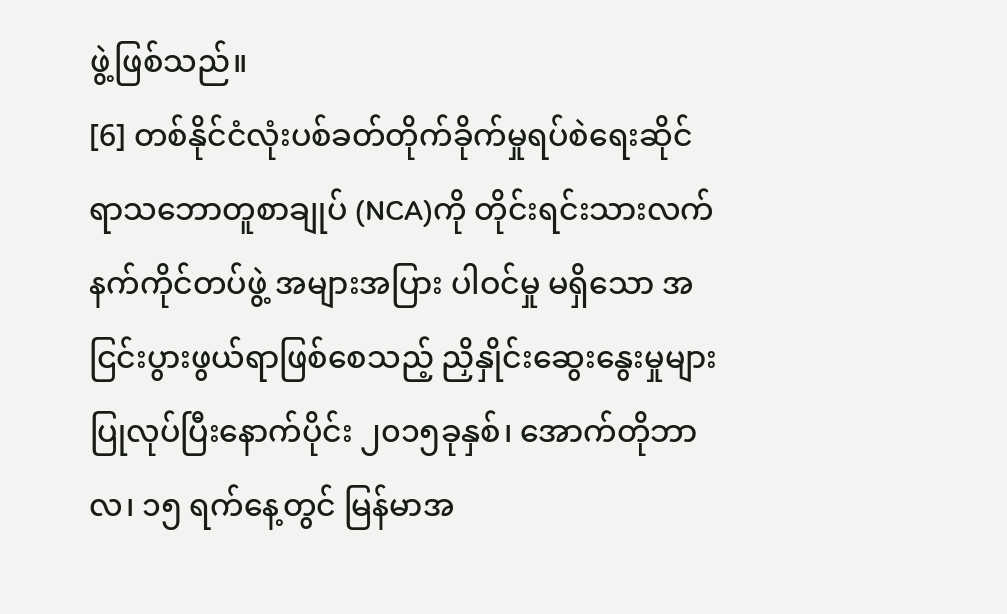ဖွဲ့ဖြစ်သည်။
[6] တစ်နိုင်ငံလုံးပစ်ခတ်တိုက်ခိုက်မှုရပ်စဲရေးဆိုင်ရာသဘောတူစာချုပ် (NCA)ကို တိုင်းရင်းသားလက်နက်ကိုင်တပ်ဖွဲ့ အများအပြား ပါဝင်မှု မရှိသော အငြင်းပွားဖွယ်ရာဖြစ်စေသည့် ညှိနှိုင်းဆွေးနွေးမှုများ ပြုလုပ်ပြီးနောက်ပိုင်း ၂၀၁၅ခုနှစ်၊ အောက်တိုဘာလ၊ ၁၅ ရက်နေ့တွင် မြန်မာအ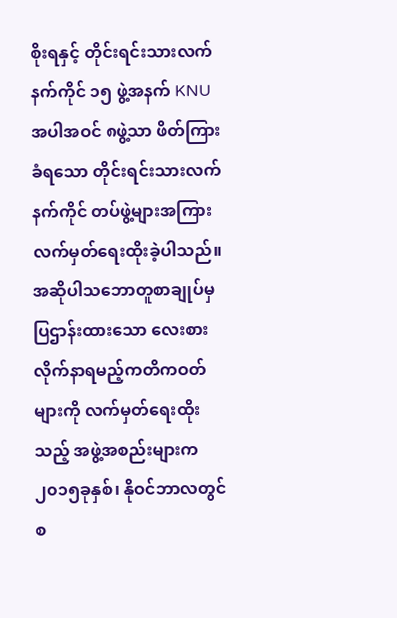စိုးရနှင့် တိုင်းရင်းသားလက်နက်ကိုင် ၁၅ ဖွဲ့အနက် KNU အပါအဝင် ၈ဖွဲ့သာ ဖိတ်ကြားခံရသော တိုင်းရင်းသားလက်နက်ကိုင် တပ်ဖွဲ့များအကြား လက်မှတ်ရေးထိုးခဲ့ပါသည်။ အဆိုပါသဘောတူစာချုပ်မှ ပြဌာန်းထားသော လေးစားလိုက်နာရမည့်ကတိကဝတ်များကို လက်မှတ်ရေးထိုးသည့် အဖွဲ့အစည်းများက ၂၀၁၅ခုနှစ်၊ နိုဝင်ဘာလတွင် စ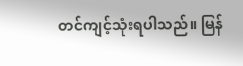တင်ကျင့်သုံးရပါသည်။ မြန်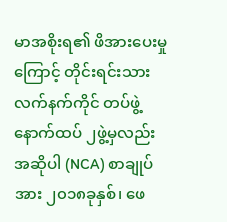မာအစိုးရ၏ ဖိအားပေးမှုကြောင့် တိုင်းရင်းသားလက်နက်ကိုင် တပ်ဖွဲ့ နောက်ထပ် ၂ဖွဲ့မှလည်း အဆိုပါ (NCA) စာချုပ်အား ၂၀၁၈ခုနှစ်၊ ဖေ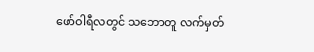ဖော်ဝါရီလတွင် သဘောတူ လက်မှတ်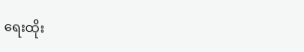ရေးထိုး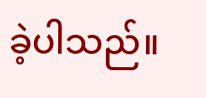ခဲ့ပါသည်။